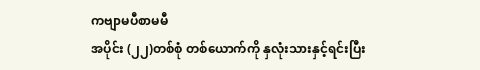ကဗျာမပီစာမမီ
အပိုင်း (၂၂)တစ်စုံ တစ်ယောက်ကို နှလုံးသားနှင့်ရင်းပြီး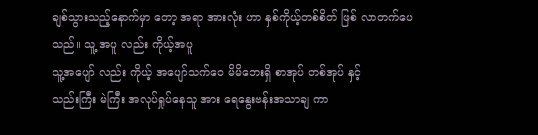ချစ်သွားသည့်နောက်မှာ တော့ အရာ အားလုံး ဟာ နှစ်ကိုယ့်တစ်စိတ် ဖြစ် လာတက်ပေသည်။ သူ့ အပူ လည်း ကိုယ့်အပူ
သူ့အပျော် လည်း ကိုယ့် အပျော်သက်ဝေ မိမိဘေးရှိ စာအုပ် တစ်အုပ် နှင့်
သည်းကြီး မဲကြီး အလုပ်ရှုပ်နေသူ အား ရေနွေးဗန်းအသာချ ကာ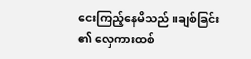ငေးကြည့်နေမိသည် ။ချစ်ခြင်း ၏ လှေကားထစ်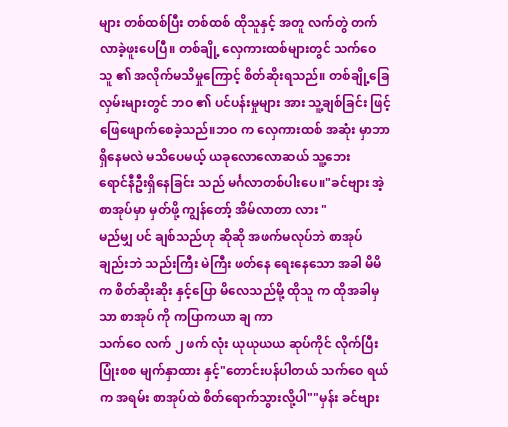များ တစ်ထစ်ပြီး တစ်ထစ် ထိုသူနှင့် အတူ လက်တွဲ တက် လာခဲ့ဖူးပေပြီ။ တစ်ချို့ လှေကားထစ်များတွင် သက်ဝေ သူ ၏ အလိုက်မသိမှုကြောင့် စိတ်ဆိုးရသည်။ တစ်ချို့ခြေလှမ်းများတွင် ဘဝ ၏ ပင်ပန်းမှုများ အား သူ့ချစ်ခြင်း ဖြင့်
ဖြေဖျောက်စေခဲ့သည်။ဘဝ က လှေကားထစ် အဆုံး မှာဘာရှိနေမလဲ မသိပေမယ့် ယခုလောလောဆယ် သူ့ဘေး
ရောင်နီဦးရှိနေခြင်း သည် မင်္ဂလာတစ်ပါးပေ။"ခင်ဗျား အဲ့ စာအုပ်မှာ မှတ်ဖို့ ကျွန်တော့် အိမ်လာတာ လား "
မည်မျှ ပင် ချစ်သည်ဟု ဆိုဆို အဖက်မလုပ်ဘဲ စာအုပ်ချည်းဘဲ သည်းကြီး မဲကြီး ဖတ်နေ ရေးနေသော အခါ မိမိ က စိတ်ဆိုးဆိုး နှင့်ပြော မိလေသည်မို့ ထိုသူ က ထိုအခါမှ သာ စာအုပ် ကို ကပြာကယာ ချ ကာ
သက်ဝေ လက် ၂ ဖက် လုံး ယုယုယယ ဆုပ်ကိုင် လိုက်ပြီး ပြုံးစစ မျက်နှာထား နှင့်"တောင်းပန်ပါတယ် သက်ဝေ ရယ်
က အရမ်း စာအုပ်ထဲ စိတ်ရောက်သွားလို့ပါ""မှန်း ခင်ဗျား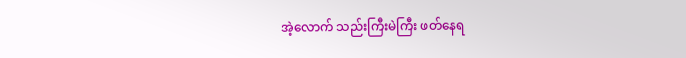အဲ့လောက် သည်းကြီးမဲကြီး ဖတ်နေရ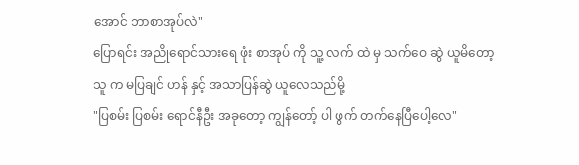အောင် ဘာစာအုပ်လဲ"
ပြောရင်း အညိုရောင်သားရေ ဖုံး စာအုပ် ကို သူ့ လက် ထဲ မှ သက်ဝေ ဆွဲ ယူမိတော့ သူ က မပြချင် ဟန် နှင့် အသာပြန်ဆွဲ ယူလေသည်မို့
"ပြစမ်း ပြစမ်း ရောင်နီဦး အခုတော့ ကျွန်တော့် ပါ ဖွက် တက်နေပြီပေါ့လေ"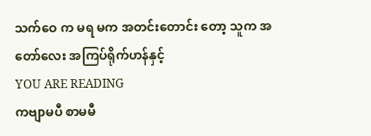သက်ဝေ က မရ မက အတင်းတောင်း တော့ သူက အတော်လေး အကြပ်ရိုက်ဟန်နှင့်
YOU ARE READING
ကဗျာမပီ စာမမီ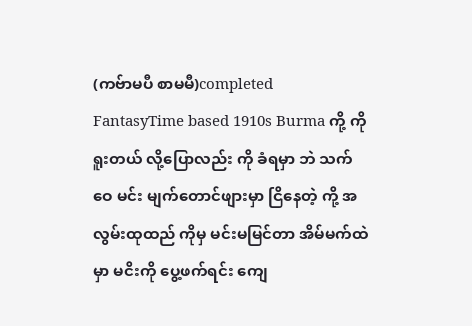(ကဗ်ာမပီ စာမမီ)completed
FantasyTime based 1910s Burma ကို့ ကို ရူးတယ် လို့ပြောလည်း ကို ခံရမှာ ဘဲ သက်ဝေ မင်း မျက်တောင်ဖျားမှာ ငြိနေတဲ့ ကို့ အလွမ်းထုထည် ကိုမှ မင်းမမြင်တာ အိမ်မက်ထဲမှာ မငိးကို ပွေ့ဖက်ရင်း ကျေ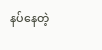နပ်နေတဲ့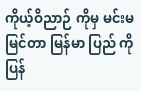ကိုယ့်ဝိညာဉ် ကိုမှ မင်းမမြင်တာ မြန်မာ ပြည် ကို ပြန်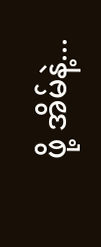ဖို့ အိမ်နဲ့...